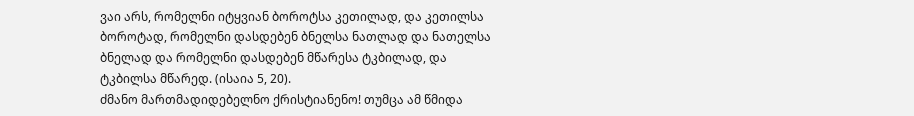ვაი არს, რომელნი იტყვიან ბოროტსა კეთილად, და კეთილსა ბოროტად, რომელნი დასდებენ ბნელსა ნათლად და ნათელსა ბნელად და რომელნი დასდებენ მწარესა ტკბილად, და ტკბილსა მწარედ. (ისაია 5, 20).
ძმანო მართმადიდებელნო ქრისტიანენო! თუმცა ამ წმიდა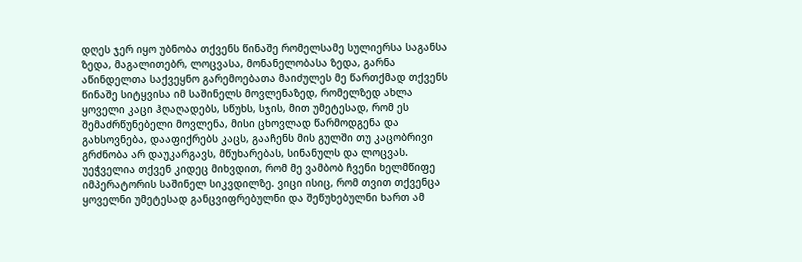დღეს ჯერ იყო უბნობა თქვენს წინაშე რომელსამე სულიერსა საგანსა ზედა, მაგალითებრ, ლოცვასა, მონანელობასა ზედა, გარნა აწინდელთა საქვეყნო გარემოებათა მაიძულეს მე წართქმად თქვენს წინაშე სიტყვისა იმ საშინელს მოვლენაზედ, რომელზედ ახლა ყოველი კაცი ჰღაღადებს, სწუხს, სჯის, მით უმეტესად, რომ ეს შემაძრწუნებელი მოვლენა, მისი ცხოვლად წარმოდგენა და გახსოვნება, დააფიქრებს კაცს, გააჩენს მის გულში თუ კაცობრივი გრძნობა არ დაუკარგავს, მწუხარებას, სინანულს და ლოცვას.
უეჭველია თქვენ კიდეც მიხვდით, რომ მე ვამბობ ჩვენი ხელმწიფე იმპერატორის საშინელ სიკვდილზე. ვიცი ისიც, რომ თვით თქვენცა ყოველნი უმეტესად განცვიფრებულნი და შეწუხებულნი ხართ ამ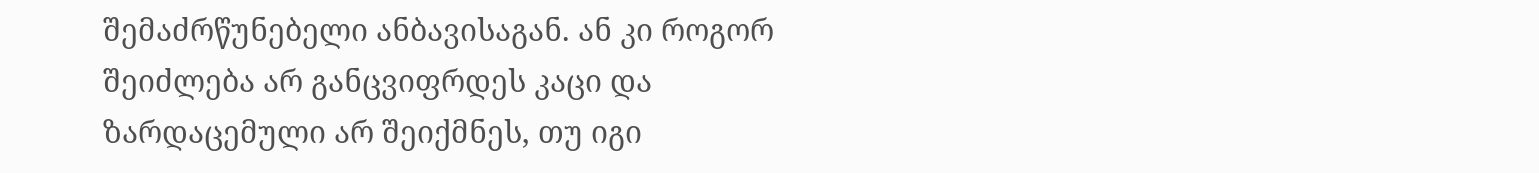შემაძრწუნებელი ანბავისაგან. ან კი როგორ შეიძლება არ განცვიფრდეს კაცი და ზარდაცემული არ შეიქმნეს, თუ იგი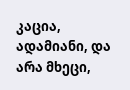კაცია, ადამიანი, და არა მხეცი,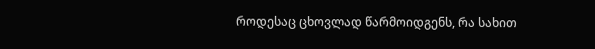როდესაც ცხოვლად წარმოიდგენს, რა სახით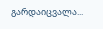გარდაიცვალა...